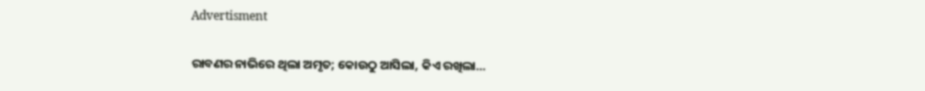Advertisment

ରାବଣର ନାଭିରେ ଥିଲା ଅମୃତ; କୋଉଠୁ ଆସିଲା, କିଏ ରଖିଲା…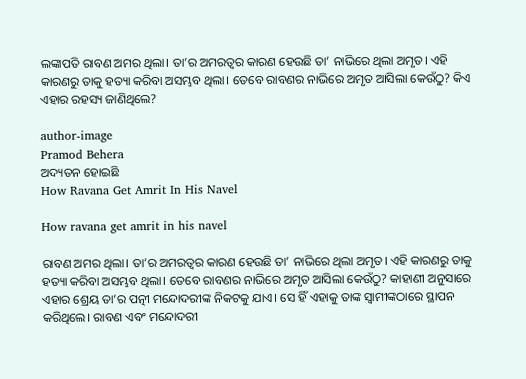ଲଙ୍କାପତି ରାବଣ ଅମର ଥିଲା। ତା’ର ଅମରତ୍ୱର କାରଣ ହେଉଛି ତା’ ନାଭିରେ ଥିଲା ଅମୃତ। ଏହି କାରଣରୁ ତାକୁ ହତ୍ୟା କରିବା ଅସମ୍ଭବ ଥିଲା। ତେବେ ରାବଣର ନାଭିରେ ଅମୃତ ଆସିଲା କେଉଁଠୁ? କିଏ ଏହାର ରହସ୍ୟ ଜାଣିଥିଲେ?

author-image
Pramod Behera
ଅଦ୍ୟତନ ହୋଇଛି
How Ravana Get Amrit In His Navel

How ravana get amrit in his navel

ରାବଣ ଅମର ଥିଲା। ତା’ର ଅମରତ୍ୱର କାରଣ ହେଉଛି ତା’ ନାଭିରେ ଥିଲା ଅମୃତ। ଏହି କାରଣରୁ ତାକୁ ହତ୍ୟା କରିବା ଅସମ୍ଭବ ଥିଲା। ତେବେ ରାବଣର ନାଭିରେ ଅମୃତ ଆସିଲା କେଉଁଠୁ? କାହାଣୀ ଅନୁସାରେ ଏହାର ଶ୍ରେୟ ତା’ର ପତ୍ନୀ ମନ୍ଦୋଦରୀଙ୍କ ନିକଟକୁ ଯାଏ। ସେ ହିଁ ଏହାକୁ ତାଙ୍କ ସ୍ୱାମୀଙ୍କଠାରେ ସ୍ଥାପନ କରିଥିଲେ। ରାବଣ ଏବଂ ମନ୍ଦୋଦରୀ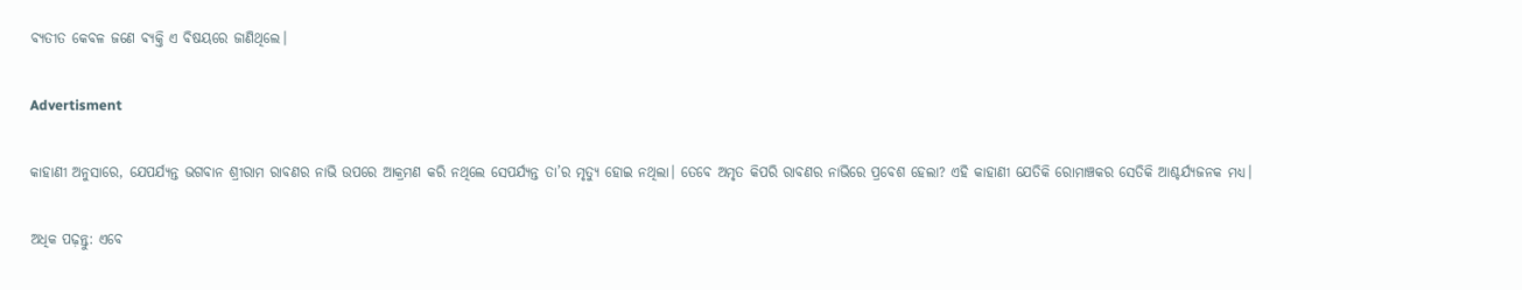ବ୍ୟତୀତ କେବଳ ଜଣେ ବ୍ୟକ୍ତି ଏ ବିଷୟରେ ଜାଣିଥିଲେ।

Advertisment

କାହାଣୀ ଅନୁସାରେ, ଯେପର୍ଯ୍ୟନ୍ତ ଭଗବାନ ଶ୍ରୀରାମ ରାବଣର ନାଭି ଉପରେ ଆକ୍ରମଣ କରି ନଥିଲେ ସେପର୍ଯ୍ୟନ୍ତ ତା’ର ମୃତ୍ୟୁ ହୋଇ ନଥିଲା। ତେବେ ଅମୃତ କିପରି ରାବଣର ନାଭିରେ ପ୍ରବେଶ ହେଲା? ଏହି କାହାଣୀ ଯେତିକି ରୋମାଞ୍ଚକର ସେତିକି ଆଶ୍ଚର୍ଯ୍ୟଜନକ ମଧ୍ୟ।

ଅଧିକ ପଢ଼ନ୍ତୁ: ଏବେ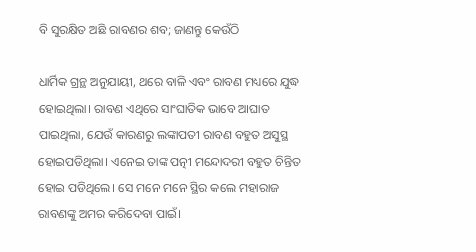ବି ସୁରକ୍ଷିତ ଅଛି ରାବଣର ଶବ; ଜାଣନ୍ତୁ କେଉଁଠି

ଧାର୍ମିକ ଗ୍ରନ୍ଥ ଅନୁଯାୟୀ, ଥରେ ବାଳି ଏବଂ ରାବଣ ମଧ୍ୟରେ ଯୁଦ୍ଧ ହୋଇଥିଲା। ରାବଣ ଏଥିରେ ସାଂଘାତିକ ଭାବେ ଆଘାତ ପାଇଥିଲା, ଯେଉଁ କାରଣରୁ ଲଙ୍କାପତୀ ରାବଣ ବହୁତ ଅସୁସ୍ଥ ହୋଇପଡିଥିଲା। ଏନେଇ ତାଙ୍କ ପତ୍ନୀ ମନ୍ଦୋଦରୀ ବହୁତ ଚିନ୍ତିତ ହୋଇ ପଡିଥିଲେ। ସେ ମନେ ମନେ ସ୍ଥିର କଲେ ମହାରାଜ ରାବଣଙ୍କୁ ଅମର କରିଦେବା ପାଇଁ।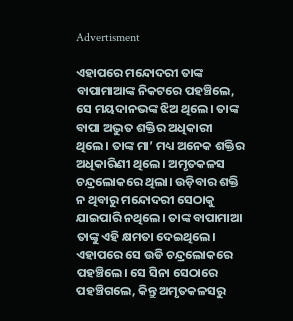Advertisment

ଏହାପରେ ମନ୍ଦୋଦରୀ ତାଙ୍କ ବାପାମାଆଙ୍କ ନିକଟରେ ପହଞ୍ଚିଲେ, ସେ ମୟଦାନଭଙ୍କ ଝିଅ ଥିଲେ। ତାଙ୍କ ବାପା ଅଦ୍ଭୁତ ଶକ୍ତିର ଅଧିକାରୀ ଥିଲେ। ତାଙ୍କ ମା’ ମଧ୍ୟ ଅନେକ ଶକ୍ତିର ଅଧିକାରିଣୀ ଥିଲେ। ଅମୃତକଳସ ଚନ୍ଦ୍ରଲୋକରେ ଥିଲା। ଉଡ଼ିବାର ଶକ୍ତି ନ ଥିବାରୁ ମନ୍ଦୋଦରୀ ସେଠାକୁ ଯାଇପାରି ନଥିଲେ। ତାଙ୍କ ବାପାମାଆ ତାଙ୍କୁ ଏହି କ୍ଷମତା ଦେଇଥିଲେ। ଏହାପରେ ସେ ଉଡି ଚନ୍ଦ୍ରଲୋକରେ ପହଞ୍ଚିଲେ। ସେ ସିନା ସେଠାରେ ପହଞ୍ଚିଗଲେ, କିନ୍ତୁ ଅମୃତକଳସରୁ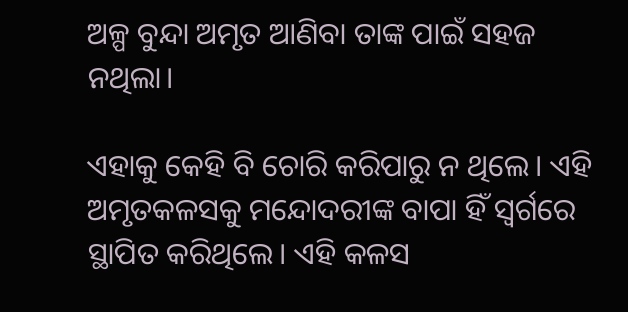ଅଳ୍ପ ବୁନ୍ଦା ଅମୃତ ଆଣିବା ତାଙ୍କ ପାଇଁ ସହଜ ନଥିଲା।

ଏହାକୁ କେହି ବି ଚୋରି କରିପାରୁ ନ ଥିଲେ। ଏହି ଅମୃତକଳସକୁ ମନ୍ଦୋଦରୀଙ୍କ ବାପା ହିଁ ସ୍ୱର୍ଗରେ ସ୍ଥାପିତ କରିଥିଲେ। ଏହି କଳସ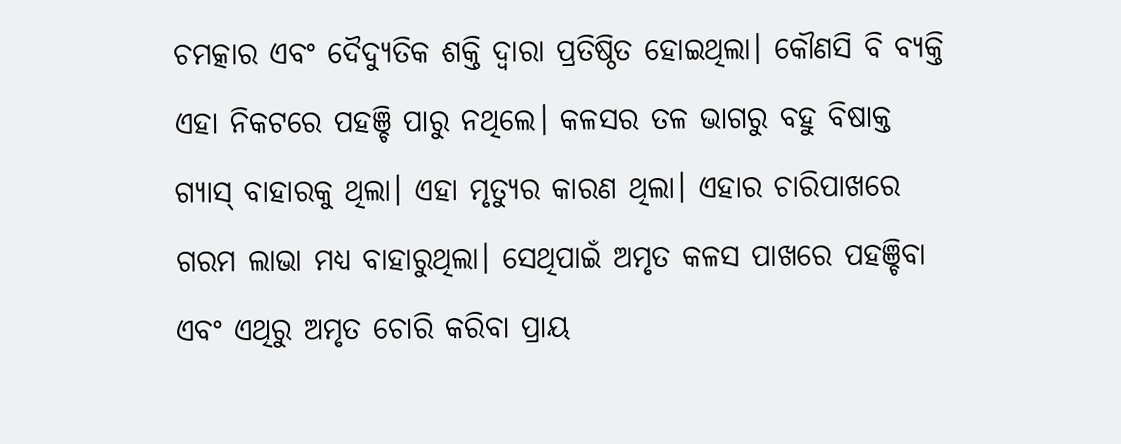ଚମତ୍କାର ଏବଂ ଦୈଦ୍ୟୁତିକ ଶକ୍ତି ଦ୍ୱାରା ପ୍ରତିଷ୍ଠିତ ହୋଇଥିଲା। କୌଣସି ବି ବ୍ୟକ୍ତି ଏହା ନିକଟରେ ପହଞ୍ଚି ପାରୁ ନଥିଲେ। କଳସର ତଳ ଭାଗରୁ ବହୁ ବିଷାକ୍ତ ଗ୍ୟାସ୍ ବାହାରକୁ ଥିଲା। ଏହା ମୃତ୍ୟୁର କାରଣ ଥିଲା। ଏହାର ଚାରିପାଖରେ ଗରମ ଲାଭା ମଧ୍ୟ ବାହାରୁଥିଲା। ସେଥିପାଇଁ ଅମୃତ କଳସ ପାଖରେ ପହଞ୍ଚିବା ଏବଂ ଏଥିରୁ ଅମୃତ ଚୋରି କରିବା ପ୍ରାୟ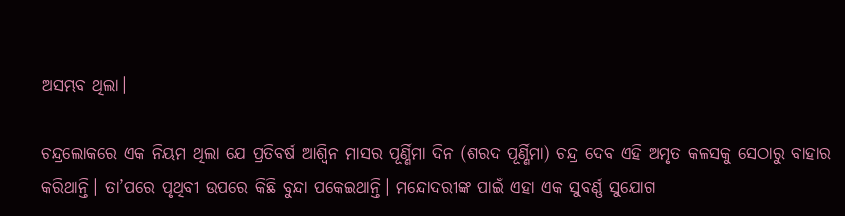ଅସମ୍ଭବ ଥିଲା।

ଚନ୍ଦ୍ରଲୋକରେ ଏକ ନିୟମ ଥିଲା ଯେ ପ୍ରତିବର୍ଷ ଆଶ୍ୱିନ ମାସର ପୂର୍ଣ୍ଣିମା ଦିନ (ଶରଦ ପୂର୍ଣ୍ଣିମା) ଚନ୍ଦ୍ର ଦେବ ଏହି ଅମୃତ କଳସକୁ ସେଠାରୁ ବାହାର କରିଥାନ୍ତି। ତା’ପରେ ପୃଥିବୀ ଉପରେ କିଛି ବୁନ୍ଦା ପକେଇଥାନ୍ତି। ମନ୍ଦୋଦରୀଙ୍କ ପାଇଁ ଏହା ଏକ ସୁବର୍ଣ୍ଣ ସୁଯୋଗ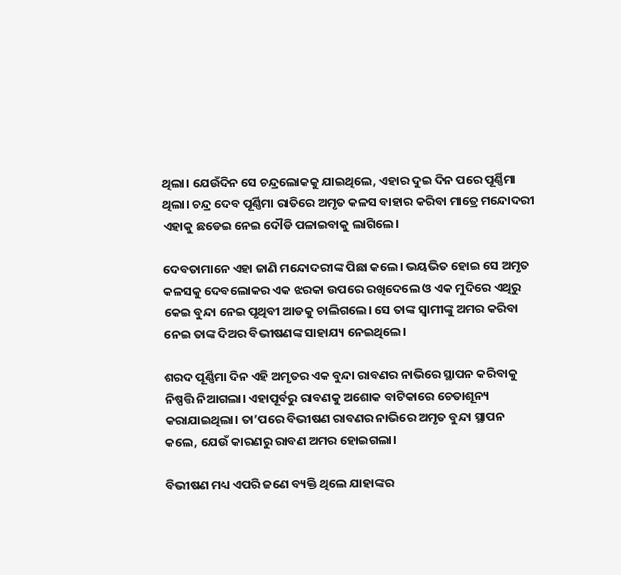ଥିଲା। ଯେଉଁଦିନ ସେ ଚନ୍ଦ୍ରଲୋକକୁ ଯାଇଥିଲେ, ଏହାର ଦୁଇ ଦିନ ପରେ ପୂର୍ଣ୍ଣିମା ଥିଲା। ଚନ୍ଦ୍ର ଦେବ ପୂର୍ଣ୍ଣିମା ରାତିରେ ଅମୃତ କଳସ ବାହାର କରିବା ମାତ୍ରେ ମନ୍ଦୋଦରୀ ଏହାକୁ ଛଡେଇ ନେଇ ଦୌଡି ପଳାଇବାକୁ ଲାଗିଲେ।

ଦେବତାମାନେ ଏହା ଜାଣି ମନ୍ଦୋଦରୀଙ୍କ ପିଛା କଲେ। ଭୟଭିତ ହୋଇ ସେ ଅମୃତ କଳସକୁ ଦେବଲୋକର ଏକ ଝରକା ଉପରେ ରଖିଦେଲେ ଓ ଏକ ମୁଦିରେ ଏଥିରୁ କେଇ ବୁନ୍ଦା ନେଇ ପୃଥିବୀ ଆଡକୁ ଚାଲିଗଲେ। ସେ ତାଙ୍କ ସ୍ୱାମୀଙ୍କୁ ଅମର କରିବା ନେଇ ତାଙ୍କ ଦିଅର ବିଭୀଷଣଙ୍କ ସାହାଯ୍ୟ ନେଇଥିଲେ।

ଶରଦ ପୂର୍ଣ୍ଣିମା ଦିନ ଏହି ଅମୃତର ଏକ ବୁନ୍ଦା ରାବଣର ନାଭିରେ ସ୍ଥାପନ କରିବାକୁ ନିଷ୍ପତ୍ତି ନିଆଗଲା। ଏହାପୂର୍ବରୁ ରାବଣକୁ ଅଶୋକ ବାଟିକାରେ ଚେତାଶୂନ୍ୟ କରାଯାଇଥିଲା। ତା’ପରେ ବିଭୀଷଣ ରାବଣର ନାଭିରେ ଅମୃତ ବୁନ୍ଦା ସ୍ଥାପନ କଲେ, ଯେଉଁ କାରଣରୁ ରାବଣ ଅମର ହୋଇଗଲା।

ବିଭୀଷଣ ମଧ୍ୟ ଏପରି ଜଣେ ବ୍ୟକ୍ତି ଥିଲେ ଯାହାଙ୍କର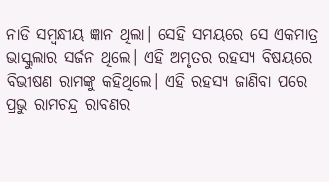ନାଡି ସମ୍ବନ୍ଧୀୟ ଜ୍ଞାନ ଥିଲା। ସେହି ସମୟରେ ସେ ଏକମାତ୍ର ଭାସ୍କୁଲାର ସର୍ଜନ ଥିଲେ। ଏହି ଅମୃତର ରହସ୍ୟ ବିଷୟରେ ବିଭୀଷଣ ରାମଙ୍କୁ କହିଥିଲେ। ଏହି ରହସ୍ୟ ଜାଣିବା ପରେ ପ୍ରଭୁ ରାମଚନ୍ଦ୍ର ରାବଣର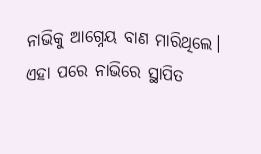ନାଭିକୁ ଆଗ୍ନେୟ ବାଣ ମାରିଥିଲେ। ଏହା ପରେ ନାଭିରେ ସ୍ଥାପିତ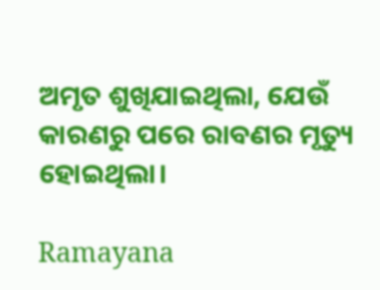ଅମୃତ ଶୁଖିଯାଇଥିଲା, ଯେଉଁ କାରଣରୁ ପରେ ରାବଣର ମୃତ୍ୟୁ ହୋଇଥିଲା।

Ramayana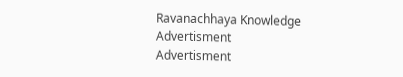Ravanachhaya Knowledge
Advertisment
Advertisment